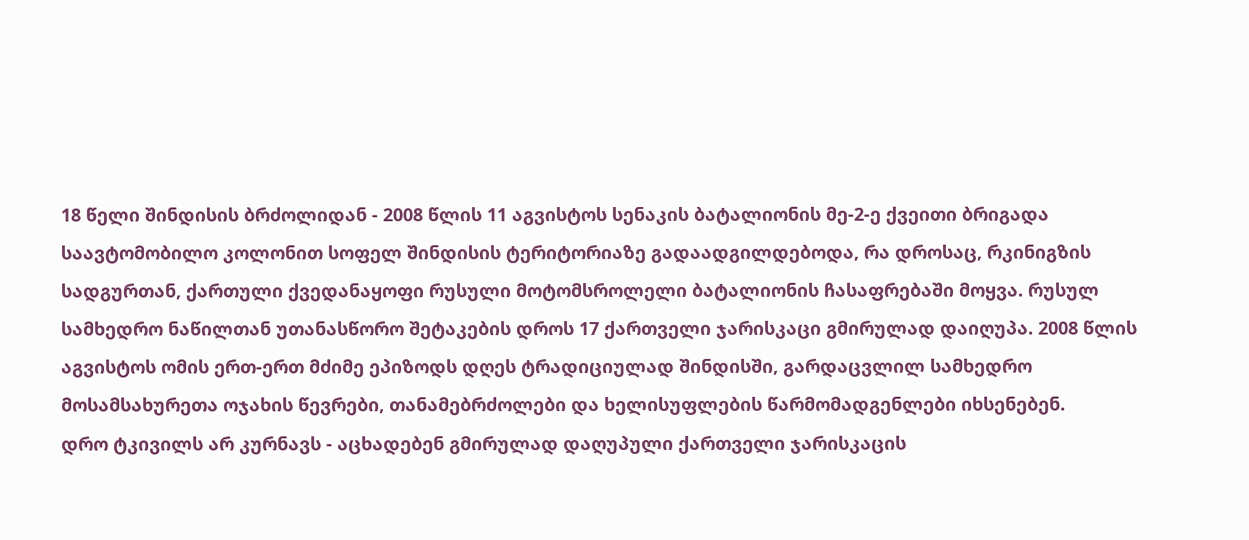18 წელი შინდისის ბრძოლიდან - 2008 წლის 11 აგვისტოს სენაკის ბატალიონის მე-2-ე ქვეითი ბრიგადა საავტომობილო კოლონით სოფელ შინდისის ტერიტორიაზე გადაადგილდებოდა, რა დროსაც, რკინიგზის სადგურთან, ქართული ქვედანაყოფი რუსული მოტომსროლელი ბატალიონის ჩასაფრებაში მოყვა. რუსულ სამხედრო ნაწილთან უთანასწორო შეტაკების დროს 17 ქართველი ჯარისკაცი გმირულად დაიღუპა. 2008 წლის აგვისტოს ომის ერთ-ერთ მძიმე ეპიზოდს დღეს ტრადიციულად შინდისში, გარდაცვლილ სამხედრო მოსამსახურეთა ოჯახის წევრები, თანამებრძოლები და ხელისუფლების წარმომადგენლები იხსენებენ.
დრო ტკივილს არ კურნავს - აცხადებენ გმირულად დაღუპული ქართველი ჯარისკაცის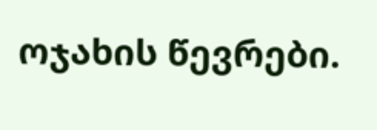ოჯახის წევრები.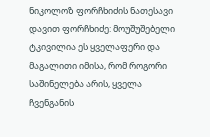ნიკოლოზ ფორჩხიძის ნათესავი დავით ფორჩხიძე: მოუშუშებელი ტკივილია ეს ყველაფერი და მაგალითი იმისა, რომ როგორი საშინელება არის, ყველა ჩვენგანის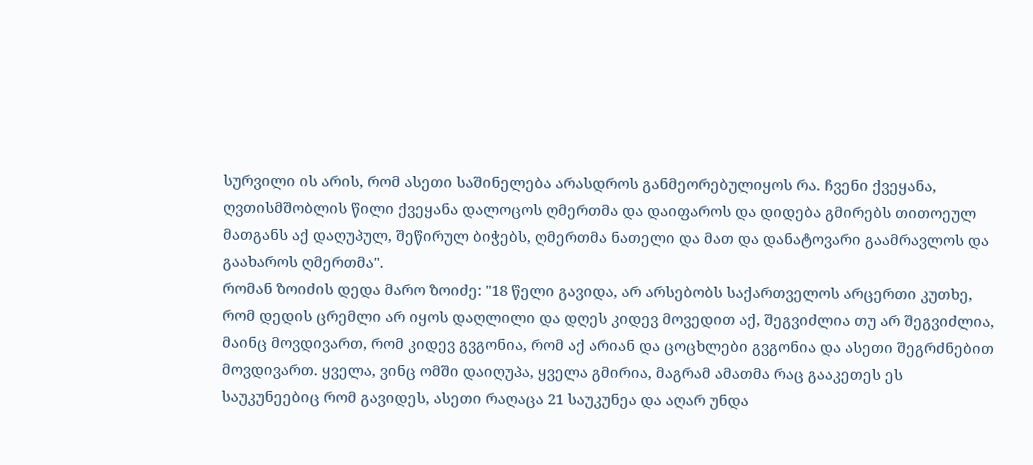სურვილი ის არის, რომ ასეთი საშინელება არასდროს განმეორებულიყოს რა. ჩვენი ქვეყანა, ღვთისმშობლის წილი ქვეყანა დალოცოს ღმერთმა და დაიფაროს და დიდება გმირებს თითოეულ მათგანს აქ დაღუპულ, შეწირულ ბიჭებს, ღმერთმა ნათელი და მათ და დანატოვარი გაამრავლოს და გაახაროს ღმერთმა".
რომან ზოიძის დედა მარო ზოიძე: "18 წელი გავიდა, არ არსებობს საქართველოს არცერთი კუთხე, რომ დედის ცრემლი არ იყოს დაღლილი და დღეს კიდევ მოვედით აქ, შეგვიძლია თუ არ შეგვიძლია, მაინც მოვდივართ, რომ კიდევ გვგონია, რომ აქ არიან და ცოცხლები გვგონია და ასეთი შეგრძნებით მოვდივართ. ყველა, ვინც ომში დაიღუპა, ყველა გმირია, მაგრამ ამათმა რაც გააკეთეს ეს საუკუნეებიც რომ გავიდეს, ასეთი რაღაცა 21 საუკუნეა და აღარ უნდა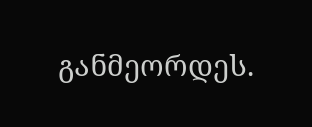განმეორდეს.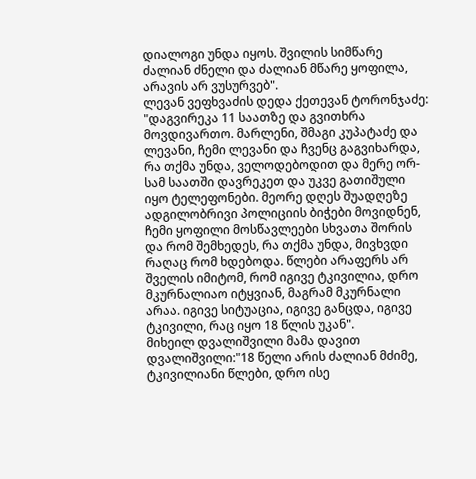დიალოგი უნდა იყოს. შვილის სიმწარე ძალიან ძნელი და ძალიან მწარე ყოფილა, არავის არ ვუსურვებ".
ლევან ვეფხვაძის დედა ქეთევან ტორონჯაძე: "დაგვირეკა 11 საათზე და გვითხრა მოვდივართო. მარლენი, შმაგი კუპატაძე და ლევანი, ჩემი ლევანი და ჩვენც გაგვიხარდა, რა თქმა უნდა, ველოდებოდით და მერე ორ-სამ საათში დავრეკეთ და უკვე გათიშული იყო ტელეფონები. მეორე დღეს შუადღეზე ადგილობრივი პოლიციის ბიჭები მოვიდნენ, ჩემი ყოფილი მოსწავლეები სხვათა შორის და რომ შემხედეს, რა თქმა უნდა, მივხვდი რაღაც რომ ხდებოდა. წლები არაფერს არ შველის იმიტომ, რომ იგივე ტკივილია, დრო მკურნალიაო იტყვიან, მაგრამ მკურნალი არაა. იგივე სიტუაცია, იგივე განცდა, იგივე ტკივილი, რაც იყო 18 წლის უკან".
მიხეილ დვალიშვილი მამა დავით დვალიშვილი:"18 წელი არის ძალიან მძიმე, ტკივილიანი წლები, დრო ისე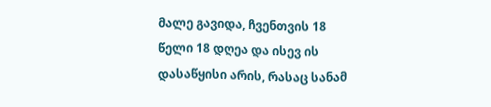მალე გავიდა, ჩვენთვის 18 წელი 18 დღეა და ისევ ის დასაწყისი არის, რასაც სანამ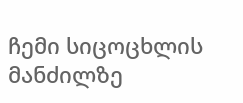ჩემი სიცოცხლის მანძილზე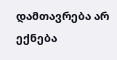დამთავრება არ ექნება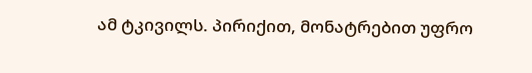ამ ტკივილს. პირიქით, მონატრებით უფრო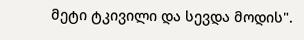მეტი ტკივილი და სევდა მოდის".